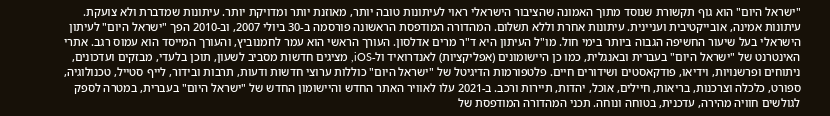"ישראל היום" הוא גוף תקשורת שנוסד מתוך האמונה שהציבור הישראלי ראוי לעיתונות טובה יותר, מאוזנת יותר ומדויקת יותר. עיתונות שמדברת ולא צועקת. עיתונות אמינה, אובייקטיבית ועניינית. עיתונות אחרת וללא תשלום. המהדורה המודפסת הראשונה פורסמה ב-30 ביולי 2007, וב-2010 הפך "ישראל היום" לעיתון הישראלי בעל שיעור החשיפה הגבוה ביותר בימי חול. מו"ל העיתון היא ד"ר מרים אדלסון. העורך הראשי הוא עמר לחמנוביץ, והעורך המייסד הוא עמוס רגב. אתרי האינטרנט של "ישראל היום" בעברית ובאנגלית, כמו כן היישומונים (אפליקציות) לאנדרואיד ול-iOS, מציגים חדשות מסביב לשעון, תוכן בלעדי, מבזקים ועדכונים, ניתוחים ופרשנויות, וידיאו, פודקאסטים ושידורים חיים. פלטפורמות הדיגיטל של "ישראל היום" כוללות ערוצי חדשות ודעות, תרבות ובידור, לייף סטייל, טכנולוגיה, ספורט, כלכלה וצרכנות, בריאות, חיילים, אוכל, יהדות, תיירות ורכב. ב-2021 עלו לאוויר האתר החדש והיישומון החדש של "ישראל היום" בעברית, במטרה לספק לגולשים חוויה מהירה, עדכנית, בטוחה ונוחה. תכני המהדורה המודפסת של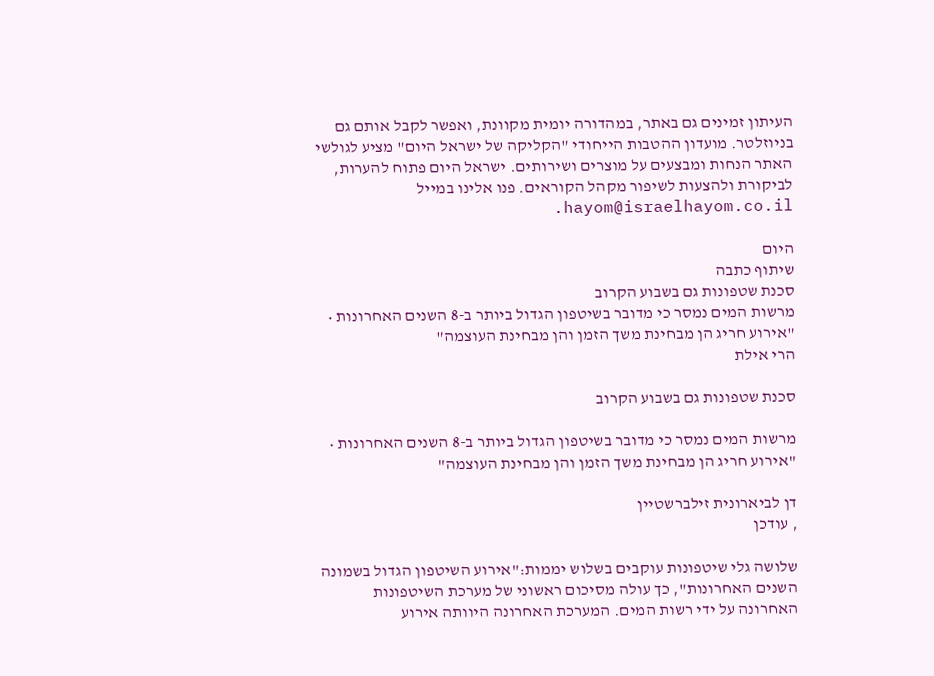העיתון זמינים גם באתר, במהדורה יומית מקוונת, ואפשר לקבל אותם גם בניוזלטר. מועדון ההטבות הייחודי "הקליקה של ישראל היום" מציע לגולשי האתר הנחות ומבצעים על מוצרים ושירותים. ישראל היום פתוח להערות, לביקורת ולהצעות לשיפור מקהל הקוראים. פנו אלינו במייל hayom@israelhayom.co.il.

היום
שיתוף כתבה
סכנת שטפונות גם בשבוע הקרוב
מרשות המים נמסר כי מדובר בשיטפון הגדול ביותר ב-8 השנים האחרונות • "אירוע חריג הן מבחינת משך הזמן והן מבחינת העוצמה"
הרי אילת

סכנת שטפונות גם בשבוע הקרוב

מרשות המים נמסר כי מדובר בשיטפון הגדול ביותר ב-8 השנים האחרונות • "אירוע חריג הן מבחינת משך הזמן והן מבחינת העוצמה"

דן לביארונית זילברשטיין
, עודכן

שלושה גלי שיטפונות עוקבים בשלוש יממות:"אירוע השיטפון הגדול בשמונה השנים האחרונות", כך עולה מסיכום ראשוני של מערכת השיטפונות האחרונה על ידי רשות המים. המערכת האחרונה היוותה אירוע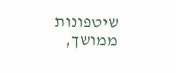שיטפונות ממושך,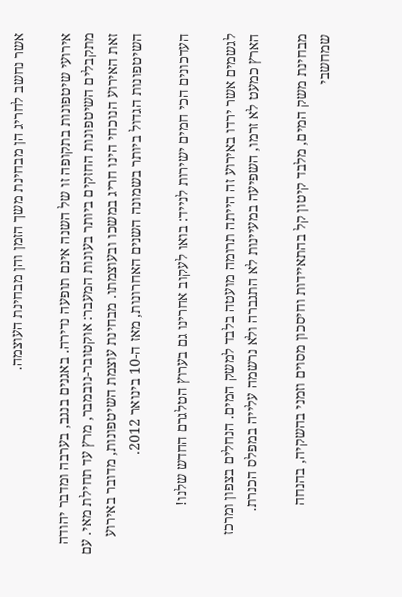אשר נחשב לחריג הן מבחינת משך הזמן והן מבחינת העוצמה.

אירועי שיטפונות בתקופה זו של השנה אינם תופעה נדירה. באגנים בנגב, בערבה ומדבר יהודה מתקבלים השיטפונות החזקים ביותר בעונות המעבר: אוקטובר-נובמבר, מרץ עד תחילת מאי. עם זאת האירוע הנוכחי הינו חריג במשכו ובעוצמתו. מבחינת עוצמת השיטפונות, מדובר באירוע השיטפונות הגדול ביותר בשמונה השנים האחרונות, מאז ה-10 בינואר 2012.

העדכונים הכי חמים ישירות לנייד: בואו לעקוב אחרינו גם בערוץ הטלגרם החדש שלנו!

לגשמים אשר ירדו באירוע זה הייתה תרומה מועטה בלבד למשק המים. הנחלים בצפון ומרכז הארץ כמעט לא זרמו, השפיעה במעיינות לא התגברה ולא נרשמה עלייה במפלס הכנרת.

מבחינת משק המים, מלבד קיטון קל בהתאיידות וחיסכון מסוים וזמני בהשקיה, בהנחה שמחשבי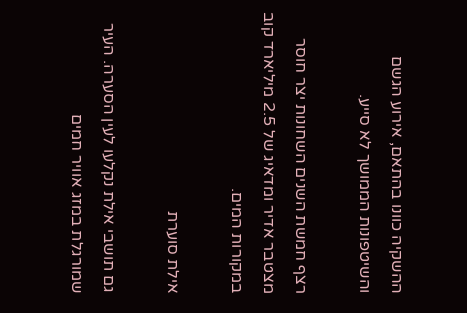ההשקיה כוונו בהתאם, אירוע הגשם והשיטפונות הממושך לא סייע.

רצף חמשת השנים השחונות יצר חוסר מצטבר אדיר ומדאיג של 2.5 מיליארד קוב במקורות המים.

אילת סוערת

גם תושבי אילת נקלעו לעין הסערה. העיר שמורגלת במזג אוויר חמים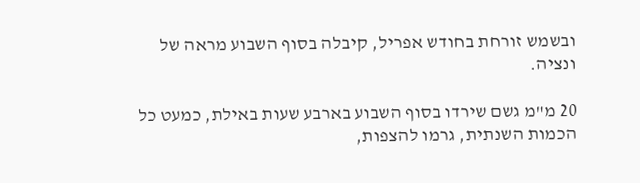ובשמש זורחת בחודש אפריל, קיבלה בסוף השבוע מראה של ונציה.

20 מ"מ גשם שירדו בסוף השבוע בארבע שעות באילת, כמעט כל הכמות השנתית, גרמו להצפות,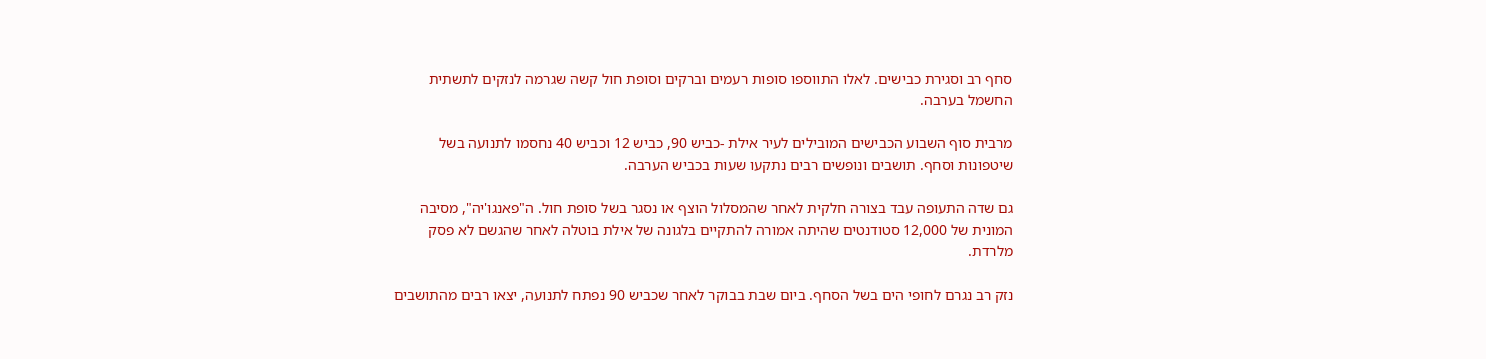סחף רב וסגירת כבישים. לאלו התווספו סופות רעמים וברקים וסופת חול קשה שגרמה לנזקים לתשתית החשמל בערבה.

מרבית סוף השבוע הכבישים המובילים לעיר אילת -כביש 90, כביש 12 וכביש 40 נחסמו לתנועה בשל שיטפונות וסחף. תושבים ונופשים רבים נתקעו שעות בכביש הערבה.

גם שדה התעופה עבד בצורה חלקית לאחר שהמסלול הוצף או נסגר בשל סופת חול. ה"פאנגו'יה", מסיבה המונית של 12,000 סטודנטים שהיתה אמורה להתקיים בלגונה של אילת בוטלה לאחר שהגשם לא פסק מלרדת.

נזק רב נגרם לחופי הים בשל הסחף. ביום שבת בבוקר לאחר שכביש 90 נפתח לתנועה, יצאו רבים מהתושבים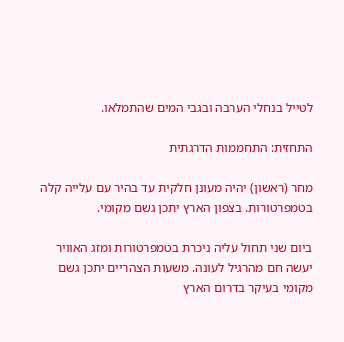לטייל בנחלי הערבה ובגבי המים שהתמלאו.

התחזית: התחממות הדרגתית

מחר (ראשון) יהיה מעונן חלקית עד בהיר עם עלייה קלה בטמפרטורות. בצפון הארץ יתכן גשם מקומי.

ביום שני תחול עליה ניכרת בטמפרטורות ומזג האוויר יעשה חם מהרגיל לעונה. משעות הצהריים יתכן גשם מקומי בעיקר בדרום הארץ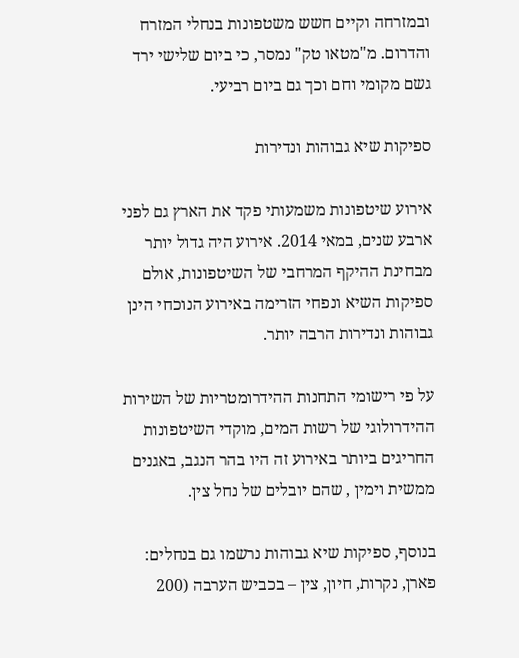ובמזרחה וקיים חשש משטפונות בנחלי המזרח והדרום. מ"מטאו טק" נמסר, כי ביום שלישי ירד גשם מקומי וחם וכך גם ביום רביעי.

ספיקות שיא גבוהות ונדירות

אירוע שיטפונות משמעותי פקד את הארץ גם לפני ארבע שנים, במאי 2014. אירוע היה גדול יותר מבחינת ההיקף המרחבי של השיטפונות, אולם ספיקות השיא ונפחי הזרימה באירוע הנוכחי הינן גבוהות ונדירות הרבה יותר.

על פי רישומי התחנות ההידרומטריות של השירות ההידרולוגי של רשות המים, מוקדי השיטפונות החריגים ביותר באירוע זה היו בהר הנגב, באגנים ממשית וימין , שהם יובלים של נחל צין.

בנוסף, ספיקות שיא גבוהות נרשמו גם בנחלים: פארן, נקרות, חיון, צין – בכביש הערבה (200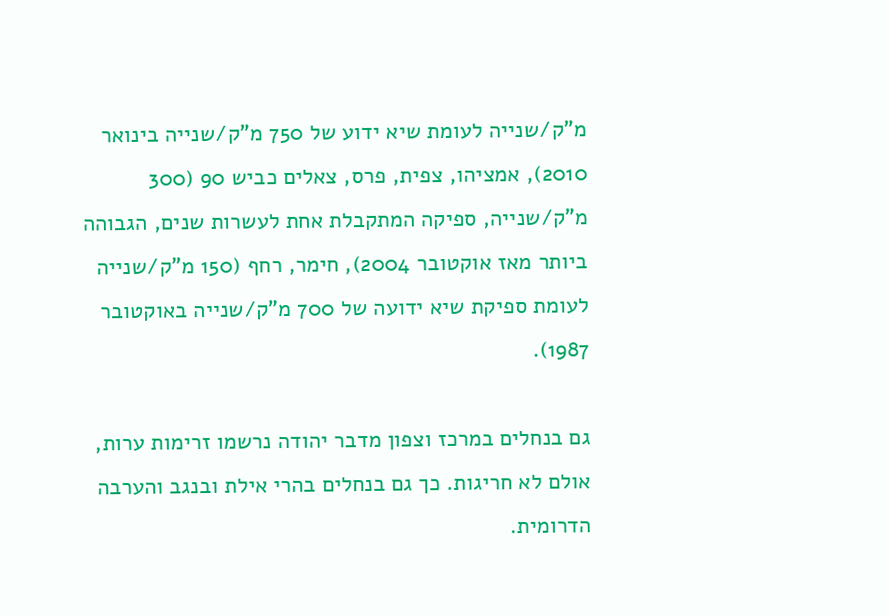מ"ק/שנייה לעומת שיא ידוע של 750 מ"ק/שנייה בינואר 2010), אמציהו, צפית, פרס, צאלים כביש 90 (300 מ"ק/שנייה, ספיקה המתקבלת אחת לעשרות שנים, הגבוהה ביותר מאז אוקטובר 2004), חימר, רחף (150 מ"ק/שנייה לעומת ספיקת שיא ידועה של 700 מ"ק/שנייה באוקטובר 1987).

גם בנחלים במרכז וצפון מדבר יהודה נרשמו זרימות ערות, אולם לא חריגות. כך גם בנחלים בהרי אילת ובנגב והערבה הדרומית.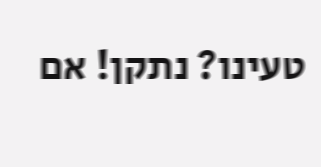טעינו? נתקן! אם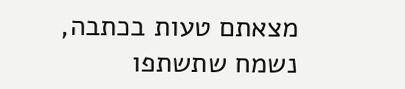מצאתם טעות בכתבה, נשמח שתשתפו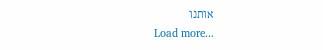אותנו
Load more...